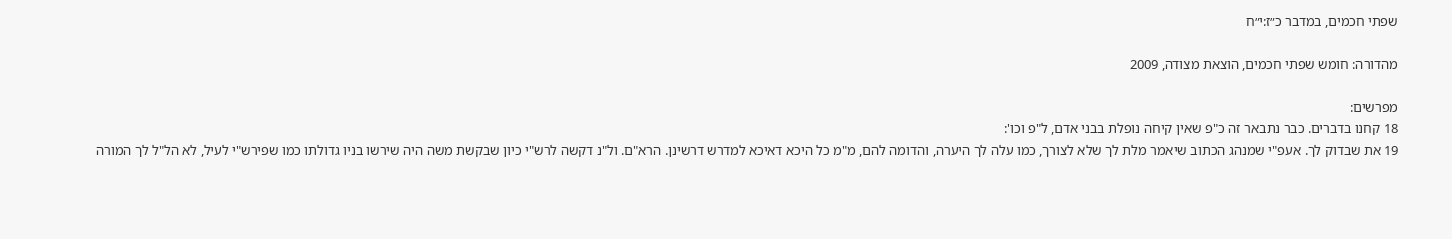שפתי חכמים, במדבר כ״ז:י״ח

מהדורה: חומש שפתי חכמים, הוצאת מצודה, 2009

מפרשים:
18 קחנו בדברים. כבר נתבאר זה כ"פ שאין קיחה נופלת בבני אדם, ל"פ וכו':
19 את שבדוק לך. אעפ"י שמנהג הכתוב שיאמר מלת לך שלא לצורך, כמו עלה לך היערה, והדומה להם, מ"מ כל היכא דאיכא למדרש דרשינן. הרא"ם. ול"נ דקשה לרש"י כיון שבקשת משה היה שירשו בניו גדולתו כמו שפירש"י לעיל, לא הל"ל לך המורה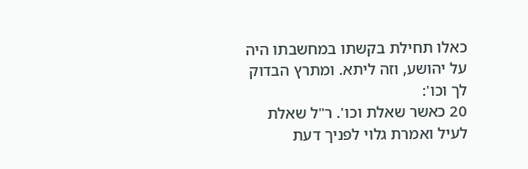כאלו תחילת בקשתו במחשבתו היה על יהושע, וזה ליתא. ומתרץ הבדוק לך וכו':
20 כאשר שאלת וכו'. ר"ל שאלת לעיל ואמרת גלוי לפניך דעת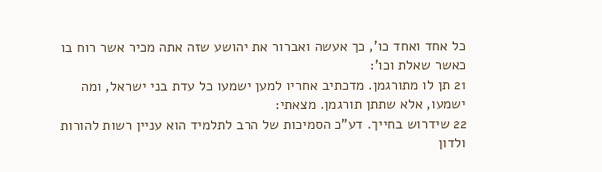כל אחד ואחד כו', כך אעשה ואברור את יהושע שזה אתה מכיר אשר רוח בו כאשר שאלת וכו':
21 תן לו מתורגמן. מדכתיב אחריו למען ישמעו כל עדת בני ישראל, ומה ישמעו, אלא שתתן תורגמן. מצאתי:
22 שידרוש בחייך. דע"כ הסמיכות של הרב לתלמיד הוא עניין רשות להורות ולדון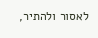לאסור ולהתיר,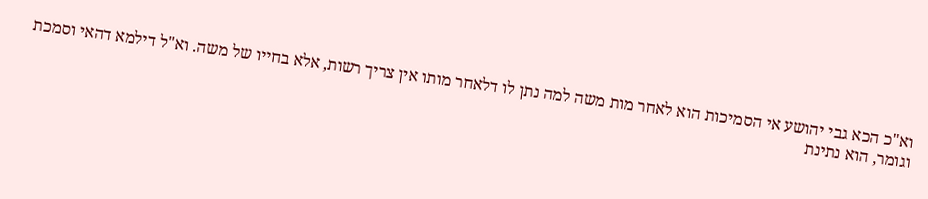וא"כ הכא גבי יהושע אי הסמיכות הוא לאחר מות משה למה נתן לו דלאחר מותו אין צריך רשות, אלא בחייו של משה. וא"ל דילמא דהאי וסמכת וגומר, הוא נתינת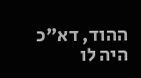ההוד, דא"כ היה לו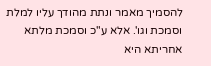להסמיך מאמר ונתת מהודך עליו למלת וסמכת וגו'. אלא ע"כ וסמכת מלתא אחריתא היא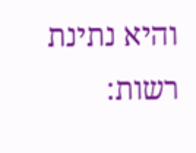והיא נתינת רשות: